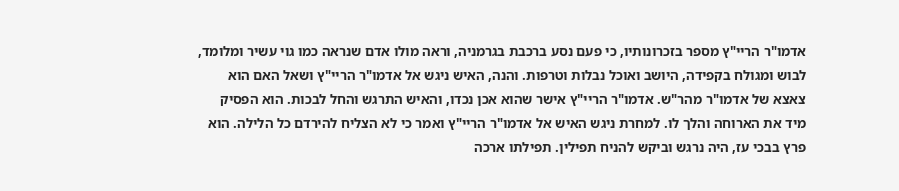אדמו"ר הריי"ץ מספר בזכרונותיו, כי פעם נסע ברכבת בגרמניה, וראה מולו אדם שנראה כמו גוי עשיר ומלומד, לבוש ומגולח בקפידה, היושב ואוכל נבלות וטרפות. והנה, האיש ניגש אל אדמו"ר הריי"ץ ושאל האם הוא צאצא של אדמו"ר מהר"ש. אדמו"ר הריי"ץ אישר שהוא אכן נכדו, והאיש התרגש והחל לבכות. הוא הפסיק מיד את הארוחה והלך לו. למחרת ניגש האיש אל אדמו"ר הריי"ץ ואמר כי לא הצליח להירדם כל הלילה. הוא פרץ בבכי עז, היה נרגש וביקש להניח תפילין. תפילתו ארכה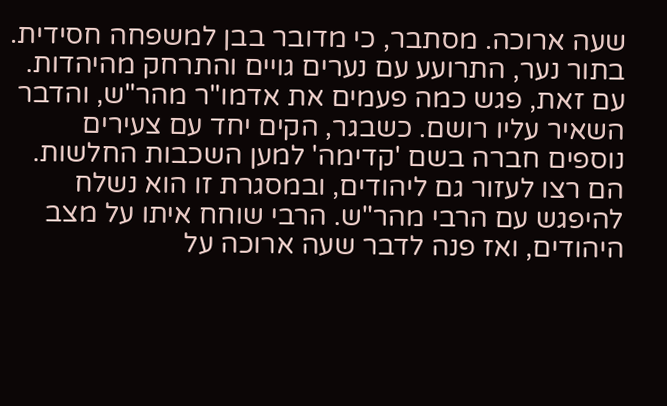שעה ארוכה. מסתבר, כי מדובר בבן למשפחה חסידית. בתור נער, התרועע עם נערים גויים והתרחק מהיהדות. עם זאת, פגש כמה פעמים את אדמו"ר מהר"ש, והדבר השאיר עליו רושם. כשבגר, הקים יחד עם צעירים נוספים חברה בשם 'קדימה' למען השכבות החלשות. הם רצו לעזור גם ליהודים, ובמסגרת זו הוא נשלח להיפגש עם הרבי מהר"ש. הרבי שוחח איתו על מצב היהודים, ואז פנה לדבר שעה ארוכה על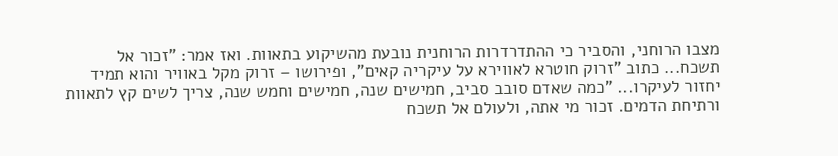מצבו הרוחני, והסביר כי ההתדרדרות הרוחנית נובעת מהשיקוע בתאוות. ואז אמר: "זכור אל תשכח... כתוב "זרוק חוטרא לאווירא על עיקריה קאים", ופירושו – זרוק מקל באוויר והוא תמיד יחזור לעיקרו... "כמה שאדם סובב סביב, חמישים שנה, חמישים וחמש שנה, צריך לשים קץ לתאוות ורתיחת הדמים. זכור מי אתה, ולעולם אל תשכח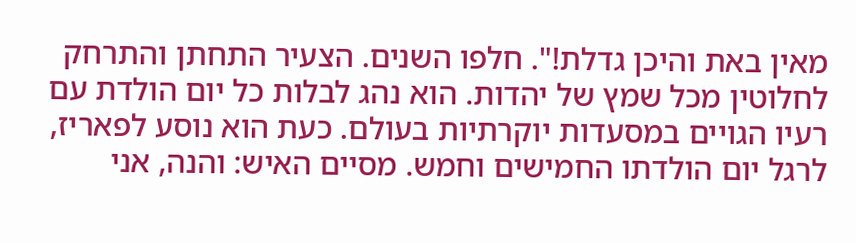מאין באת והיכן גדלת!". חלפו השנים. הצעיר התחתן והתרחק לחלוטין מכל שמץ של יהדות. הוא נהג לבלות כל יום הולדת עם רעיו הגויים במסעדות יוקרתיות בעולם. כעת הוא נוסע לפאריז, לרגל יום הולדתו החמישים וחמש. מסיים האיש: והנה, אני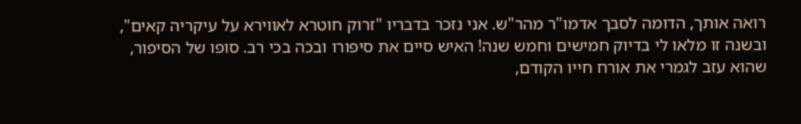רואה אותך, הדומה לסבך אדמו"ר מהר"ש. אני נזכר בדבריו "זרוק חוטרא לאווירא על עיקריה קאים", ובשנה זו מלאו לי בדיוק חמישים וחמש שנה! האיש סיים את סיפורו ובכה בכי רב. סופו של הסיפור, שהוא עזב לגמרי את אורח חייו הקודם,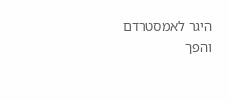היגר לאמסטרדם והפך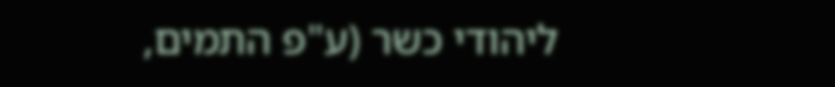ליהודי כשר (ע"פ התמים,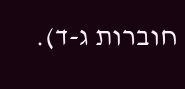חוברות ג-ד).